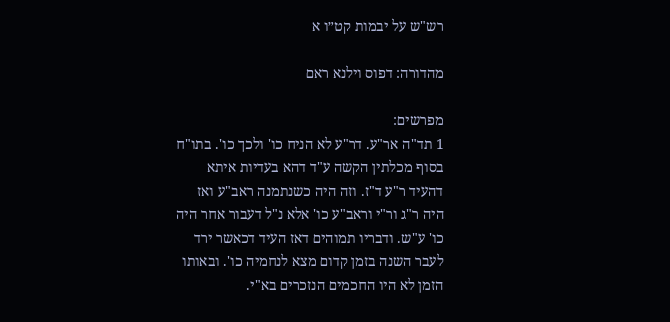רש"ש על יבמות קט״ו א

מהדורה: דפוס וילנא ראם

מפרשים:
1 תד"ה אר"ע. דר"ע לא הניח כו' ולכך כו'. בתו"ח בסוף מכלתין הקשה ע"ד דהא בעדיות איתא דהעיד ר"ע ד"ז. וזה היה כשנתמנה ראב"ע ואז היה ר"ג ור"י וראב"ע כו' אלא נ"ל דעבור אחר היה כו' ע"ש. ודבריו תמוהים דאז העיד דכאשר ירד לעבר השנה בזמן קדום מצא לנחמיה כו'. ובאותו הזמן לא היו החכמים הנזכרים בא"י.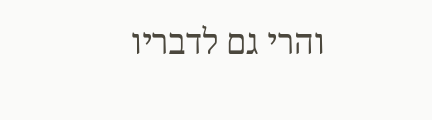והרי גם לדבריו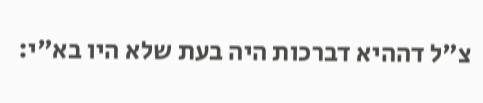צ"ל דההיא דברכות היה בעת שלא היו בא"י: